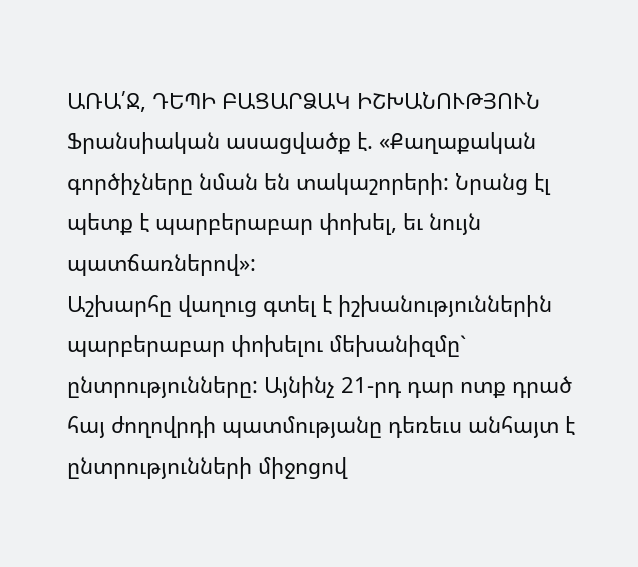ԱՌԱ՛Ջ, ԴԵՊԻ ԲԱՑԱՐՁԱԿ ԻՇԽԱՆՈՒԹՅՈՒՆ
Ֆրանսիական ասացվածք է. «Քաղաքական գործիչները նման են տակաշորերի: Նրանց էլ պետք է պարբերաբար փոխել, եւ նույն պատճառներով»:
Աշխարհը վաղուց գտել է իշխանություններին պարբերաբար փոխելու մեխանիզմը` ընտրությունները: Այնինչ 21-րդ դար ոտք դրած հայ ժողովրդի պատմությանը դեռեւս անհայտ է ընտրությունների միջոցով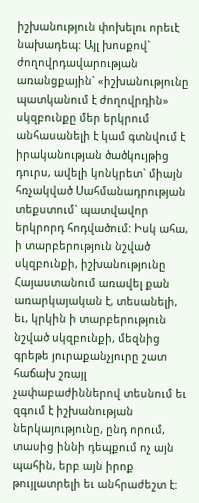իշխանություն փոխելու որեւէ նախադեպ: Այլ խոսքով` ժողովրդավարության առանցքային` «իշխանությունը պատկանում է ժողովրդին» սկզբունքը մեր երկրում անհասանելի է կամ գտնվում է իրականության ծածկույթից դուրս, ավելի կոնկրետ` միայն հռչակված Սահմանադրության տեքստում` պատվավոր երկրորդ հոդվածում: Իսկ ահա, ի տարբերություն նշված սկզբունքի, իշխանությունը Հայաստանում առավել քան առարկայական է, տեսանելի, եւ, կրկին ի տարբերություն նշված սկզբունքի, մեզնից գրեթե յուրաքանչյուրը շատ հաճախ շռայլ չափաբաժիններով տեսնում եւ զգում է իշխանության ներկայությունը, ընդ որում, տասից իննի դեպքում ոչ այն պահին, երբ այն իրոք թույլատրելի եւ անհրաժեշտ է: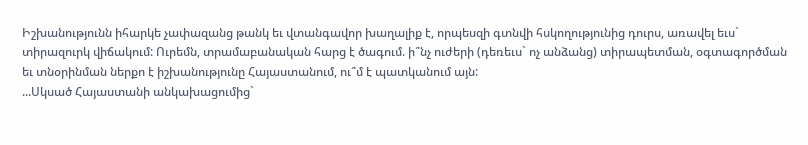Իշխանությունն իհարկե չափազանց թանկ եւ վտանգավոր խաղալիք է, որպեսզի գտնվի հսկողությունից դուրս, առավել եւս` տիրազուրկ վիճակում: Ուրեմն, տրամաբանական հարց է ծագում. ի՞նչ ուժերի (դեռեւս` ոչ անձանց) տիրապետման, օգտագործման եւ տնօրինման ներքո է իշխանությունը Հայաստանում, ու՞մ է պատկանում այն:
...Սկսած Հայաստանի անկախացումից`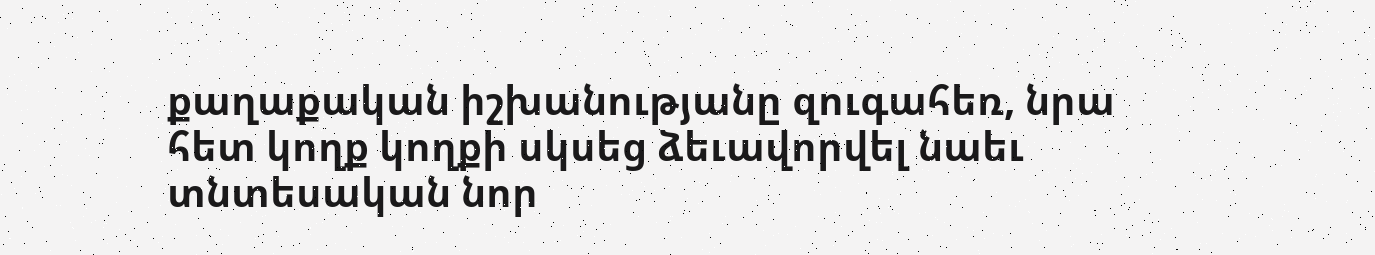քաղաքական իշխանությանը զուգահեռ, նրա հետ կողք կողքի սկսեց ձեւավորվել նաեւ տնտեսական նոր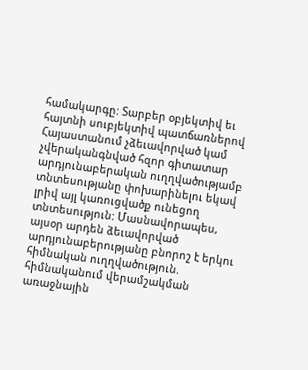համակարգը: Տարբեր օբյեկտիվ եւ հայտնի սուբյեկտիվ պատճառներով Հայաստանում չձեւավորված կամ չվերականգնված հզոր գիտատար արդյունաբերական ուղղվածությամբ տնտեսությանը փոխարինելու եկավ լրիվ այլ կառուցվածք ունեցող տնտեսություն: Մասնավորապես, այսօր արդեն ձեւավորված արդյունաբերությանը բնորոշ է երկու հիմնական ուղղվածություն. հիմնականում վերամշակման առաջնային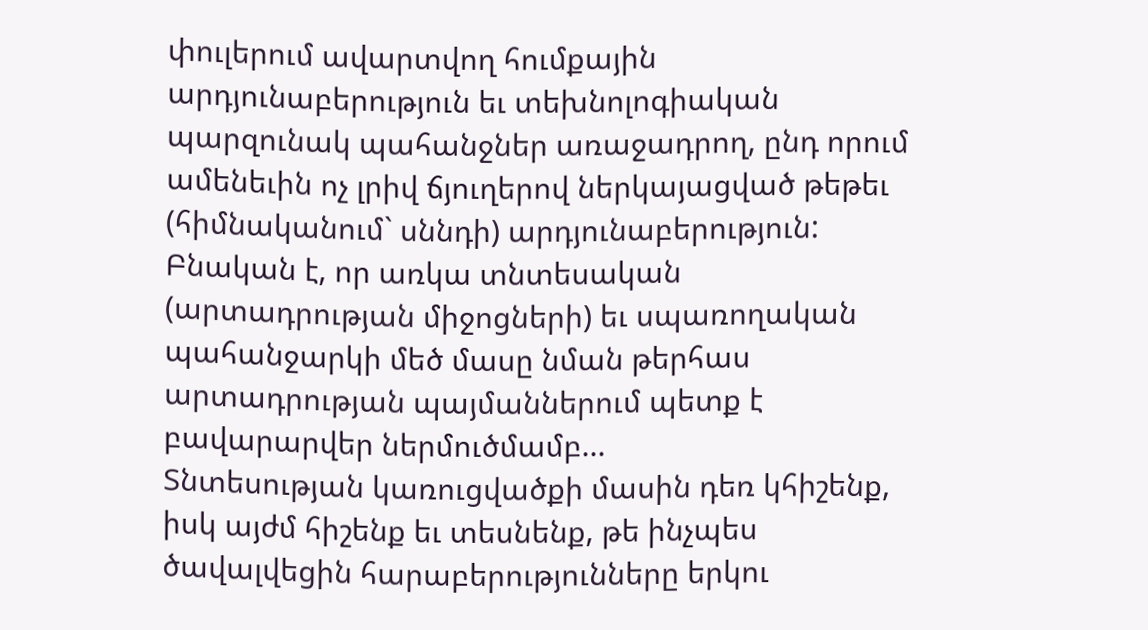փուլերում ավարտվող հումքային արդյունաբերություն եւ տեխնոլոգիական պարզունակ պահանջներ առաջադրող, ընդ որում ամենեւին ոչ լրիվ ճյուղերով ներկայացված թեթեւ (հիմնականում` սննդի) արդյունաբերություն: Բնական է, որ առկա տնտեսական (արտադրության միջոցների) եւ սպառողական պահանջարկի մեծ մասը նման թերհաս արտադրության պայմաններում պետք է բավարարվեր ներմուծմամբ...
Տնտեսության կառուցվածքի մասին դեռ կհիշենք, իսկ այժմ հիշենք եւ տեսնենք, թե ինչպես ծավալվեցին հարաբերությունները երկու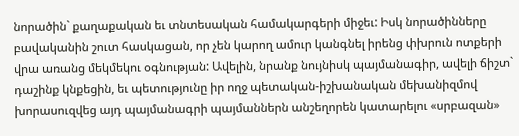նորածին` քաղաքական եւ տնտեսական համակարգերի միջեւ: Իսկ նորածինները բավականին շուտ հասկացան, որ չեն կարող ամուր կանգնել իրենց փխրուն ոտքերի վրա առանց մեկմեկու օգնության: Ավելին, նրանք նույնիսկ պայմանագիր, ավելի ճիշտ` դաշինք կնքեցին, եւ պետությունը իր ողջ պետական-իշխանական մեխանիզմով խորասուզվեց այդ պայմանագրի պայմաններն անշեղորեն կատարելու «սրբազան»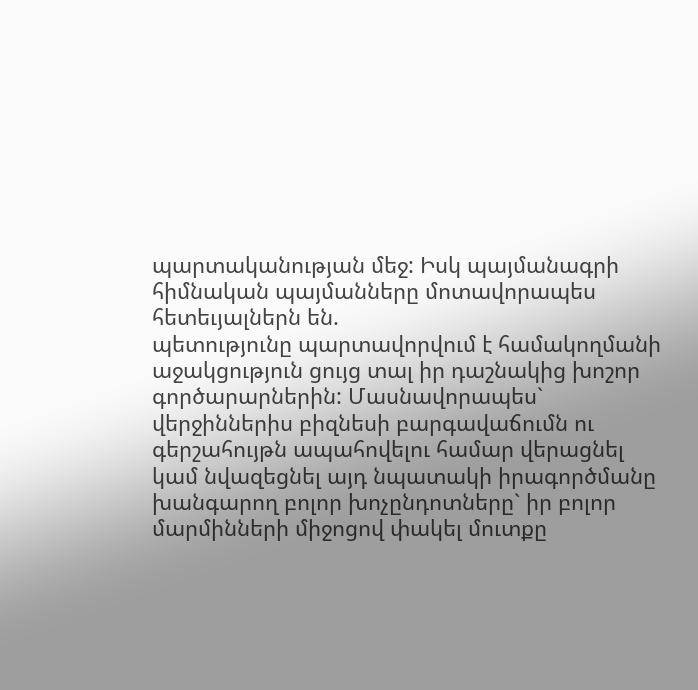պարտականության մեջ: Իսկ պայմանագրի հիմնական պայմանները մոտավորապես հետեւյալներն են.
պետությունը պարտավորվում է համակողմանի աջակցություն ցույց տալ իր դաշնակից խոշոր գործարարներին: Մասնավորապես` վերջիններիս բիզնեսի բարգավաճումն ու գերշահույթն ապահովելու համար վերացնել կամ նվազեցնել այդ նպատակի իրագործմանը խանգարող բոլոր խոչընդոտները` իր բոլոր մարմինների միջոցով փակել մուտքը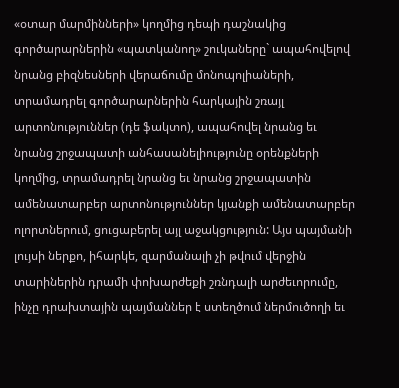«օտար մարմինների» կողմից դեպի դաշնակից գործարարներին «պատկանող» շուկաները` ապահովելով նրանց բիզնեսների վերաճումը մոնոպոլիաների, տրամադրել գործարարներին հարկային շռայլ արտոնություններ (դե ֆակտո), ապահովել նրանց եւ նրանց շրջապատի անհասանելիությունը օրենքների կողմից, տրամադրել նրանց եւ նրանց շրջապատին ամենատարբեր արտոնություններ կյանքի ամենատարբեր ոլորտներում, ցուցաբերել այլ աջակցություն: Այս պայմանի լույսի ներքո, իհարկե, զարմանալի չի թվում վերջին տարիներին դրամի փոխարժեքի շռնդալի արժեւորումը, ինչը դրախտային պայմաններ է ստեղծում ներմուծողի եւ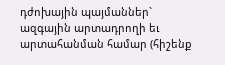դժոխային պայմաններ` ազգային արտադրողի եւ արտահանման համար (հիշենք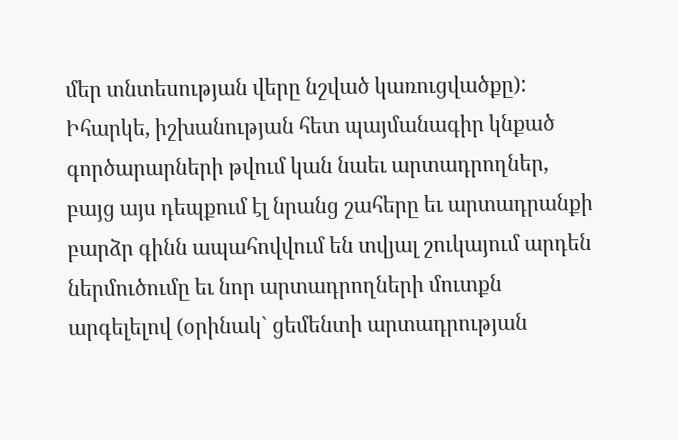մեր տնտեսության վերը նշված կառուցվածքը): Իհարկե, իշխանության հետ պայմանագիր կնքած գործարարների թվում կան նաեւ արտադրողներ, բայց այս դեպքում էլ նրանց շահերը եւ արտադրանքի բարձր գինն ապահովվում են տվյալ շուկայում արդեն ներմուծումը եւ նոր արտադրողների մուտքն արգելելով (օրինակ` ցեմենտի արտադրության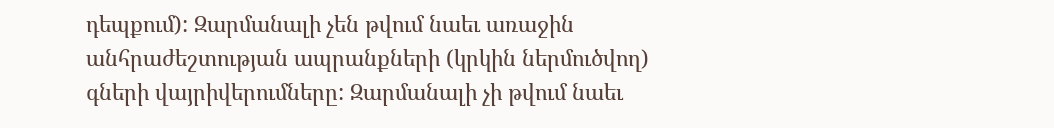դեպքում): Զարմանալի չեն թվում նաեւ առաջին անհրաժեշտության ապրանքների (կրկին ներմուծվող) գների վայրիվերումները: Զարմանալի չի թվում նաեւ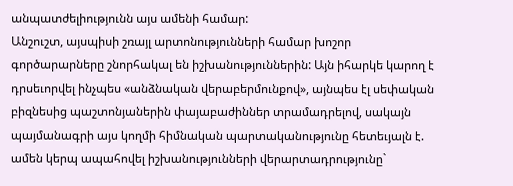անպատժելիությունն այս ամենի համար:
Անշուշտ, այսպիսի շռայլ արտոնությունների համար խոշոր գործարարները շնորհակալ են իշխանություններին: Այն իհարկե կարող է դրսեւորվել ինչպես «անձնական վերաբերմունքով», այնպես էլ սեփական բիզնեսից պաշտոնյաներին փայաբաժիններ տրամադրելով, սակայն պայմանագրի այս կողմի հիմնական պարտականությունը հետեւյալն է.
ամեն կերպ ապահովել իշխանությունների վերարտադրությունը`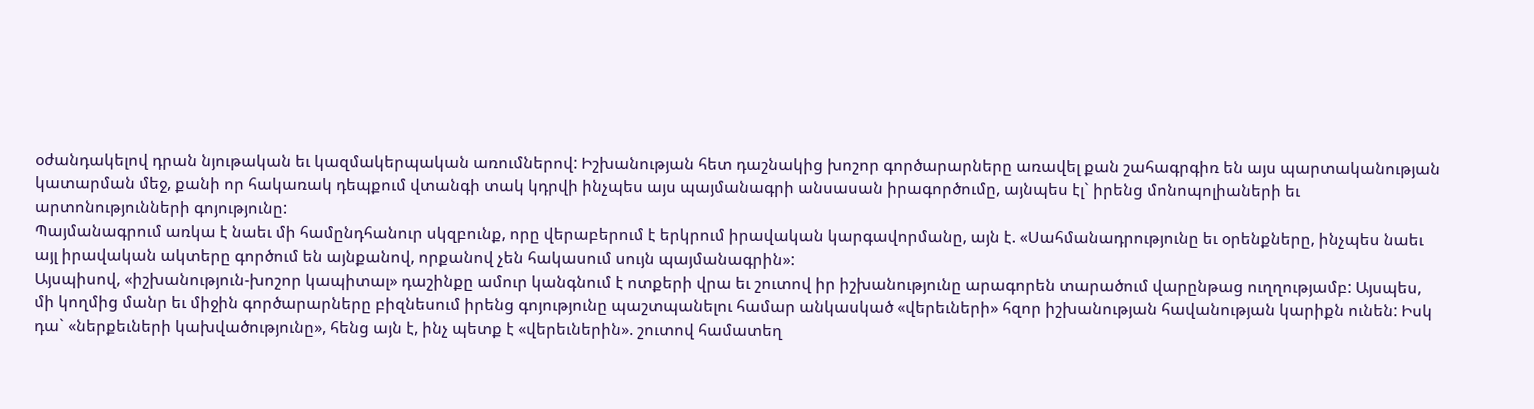օժանդակելով դրան նյութական եւ կազմակերպական առումներով: Իշխանության հետ դաշնակից խոշոր գործարարները առավել քան շահագրգիռ են այս պարտականության կատարման մեջ, քանի որ հակառակ դեպքում վտանգի տակ կդրվի ինչպես այս պայմանագրի անսասան իրագործումը, այնպես էլ` իրենց մոնոպոլիաների եւ արտոնությունների գոյությունը:
Պայմանագրում առկա է նաեւ մի համընդհանուր սկզբունք, որը վերաբերում է երկրում իրավական կարգավորմանը, այն է. «Սահմանադրությունը եւ օրենքները, ինչպես նաեւ այլ իրավական ակտերը գործում են այնքանով, որքանով չեն հակասում սույն պայմանագրին»:
Այսպիսով, «իշխանություն-խոշոր կապիտալ» դաշինքը ամուր կանգնում է ոտքերի վրա եւ շուտով իր իշխանությունը արագորեն տարածում վարընթաց ուղղությամբ: Այսպես, մի կողմից մանր եւ միջին գործարարները բիզնեսում իրենց գոյությունը պաշտպանելու համար անկասկած «վերեւների» հզոր իշխանության հավանության կարիքն ունեն: Իսկ դա` «ներքեւների կախվածությունը», հենց այն է, ինչ պետք է «վերեւներին». շուտով համատեղ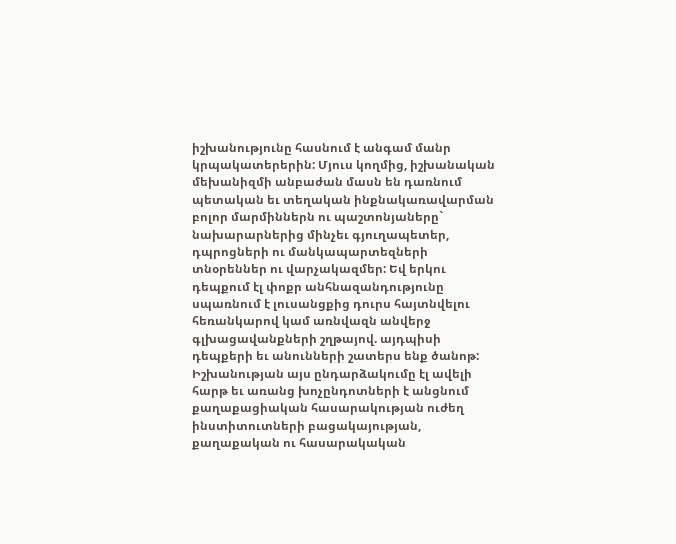իշխանությունը հասնում է անգամ մանր կրպակատերերին: Մյուս կողմից, իշխանական մեխանիզմի անբաժան մասն են դառնում պետական եւ տեղական ինքնակառավարման բոլոր մարմիններն ու պաշտոնյաները` նախարարներից մինչեւ գյուղապետեր, դպրոցների ու մանկապարտեզների տնօրեններ ու վարչակազմեր: Եվ երկու դեպքում էլ փոքր անհնազանդությունը սպառնում է լուսանցքից դուրս հայտնվելու հեռանկարով կամ առնվազն անվերջ գլխացավանքների շղթայով. այդպիսի դեպքերի եւ անունների շատերս ենք ծանոթ:
Իշխանության այս ընդարձակումը էլ ավելի հարթ եւ առանց խոչընդոտների է անցնում քաղաքացիական հասարակության ուժեղ ինստիտուտների բացակայության, քաղաքական ու հասարակական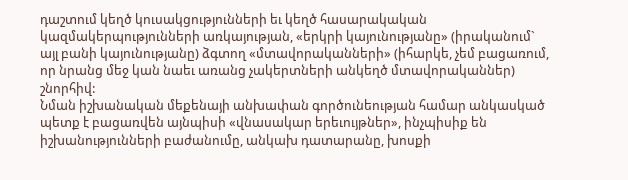դաշտում կեղծ կուսակցությունների եւ կեղծ հասարակական կազմակերպությունների առկայության, «երկրի կայունությանը» (իրականում` այլ բանի կայունությանը) ձգտող «մտավորականների» (իհարկե, չեմ բացառում, որ նրանց մեջ կան նաեւ առանց չակերտների անկեղծ մտավորականներ) շնորհիվ:
Նման իշխանական մեքենայի անխափան գործունեության համար անկասկած պետք է բացառվեն այնպիսի «վնասակար երեւույթներ», ինչպիսիք են իշխանությունների բաժանումը, անկախ դատարանը, խոսքի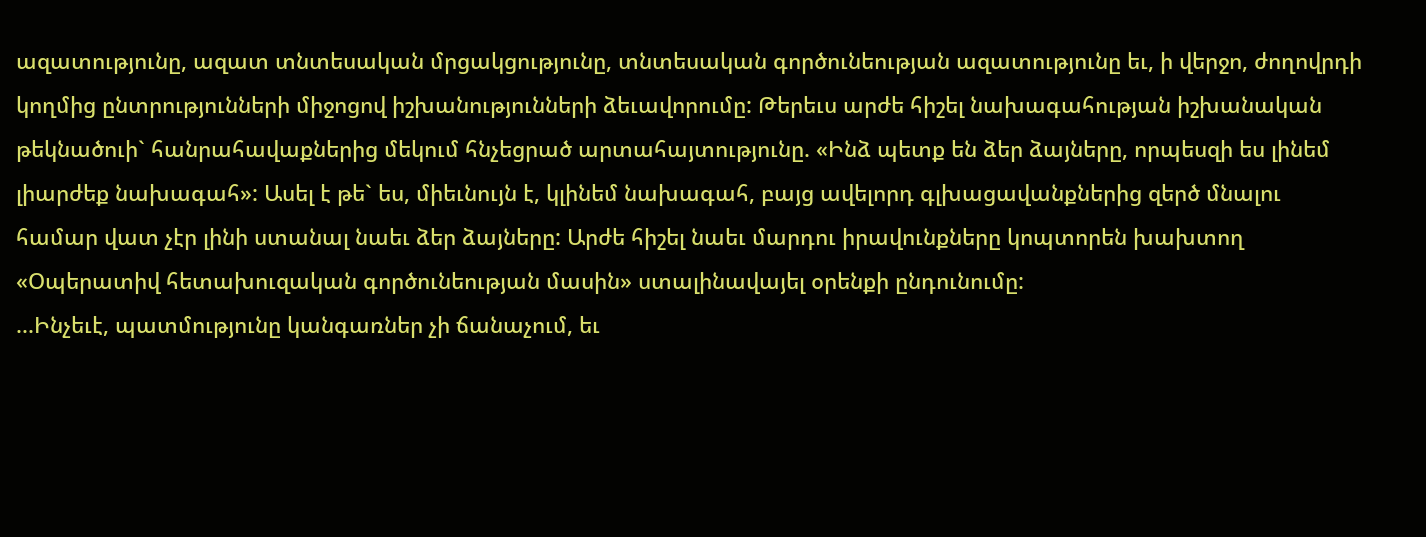ազատությունը, ազատ տնտեսական մրցակցությունը, տնտեսական գործունեության ազատությունը եւ, ի վերջո, ժողովրդի կողմից ընտրությունների միջոցով իշխանությունների ձեւավորումը: Թերեւս արժե հիշել նախագահության իշխանական թեկնածուի` հանրահավաքներից մեկում հնչեցրած արտահայտությունը. «Ինձ պետք են ձեր ձայները, որպեսզի ես լինեմ լիարժեք նախագահ»: Ասել է թե` ես, միեւնույն է, կլինեմ նախագահ, բայց ավելորդ գլխացավանքներից զերծ մնալու համար վատ չէր լինի ստանալ նաեւ ձեր ձայները: Արժե հիշել նաեւ մարդու իրավունքները կոպտորեն խախտող «Օպերատիվ հետախուզական գործունեության մասին» ստալինավայել օրենքի ընդունումը:
...Ինչեւէ, պատմությունը կանգառներ չի ճանաչում, եւ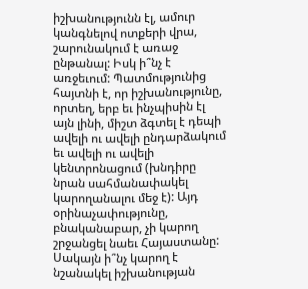իշխանությունն էլ, ամուր կանգնելով ոտքերի վրա, շարունակում է առաջ ընթանալ: Իսկ ի՞նչ է առջեւում: Պատմությունից հայտնի է, որ իշխանությունը, որտեղ, երբ եւ ինչպիսին էլ այն լինի, միշտ ձգտել է դեպի ավելի ու ավելի ընդարձակում եւ ավելի ու ավելի կենտրոնացում (խնդիրը նրան սահմանափակել կարողանալու մեջ է): Այդ օրինաչափությունը, բնականաբար, չի կարող շրջանցել նաեւ Հայաստանը: Սակայն ի՞նչ կարող է նշանակել իշխանության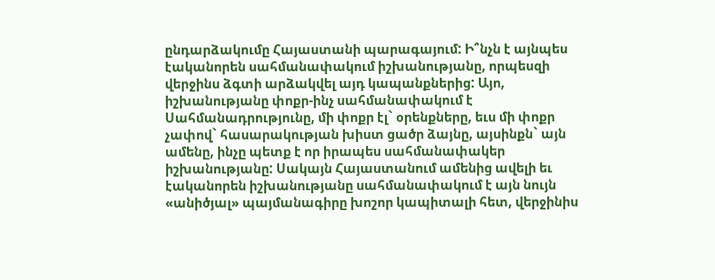ընդարձակումը Հայաստանի պարագայում: Ի՞նչն է այնպես էականորեն սահմանափակում իշխանությանը, որպեսզի վերջինս ձգտի արձակվել այդ կապանքներից: Այո, իշխանությանը փոքր-ինչ սահմանափակում է Սահմանադրությունը, մի փոքր էլ` օրենքները, եւս մի փոքր չափով` հասարակության խիստ ցածր ձայնը, այսինքն` այն ամենը, ինչը պետք է որ իրապես սահմանափակեր իշխանությանը: Սակայն Հայաստանում ամենից ավելի եւ էականորեն իշխանությանը սահմանափակում է այն նույն «անիծյալ» պայմանագիրը խոշոր կապիտալի հետ, վերջինիս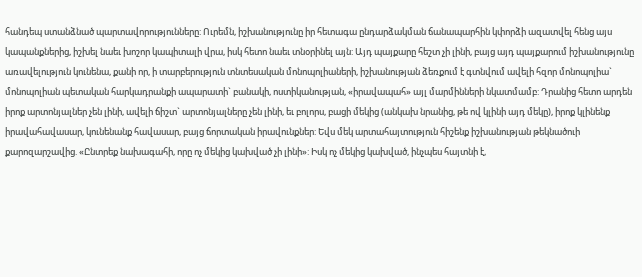հանդեպ ստանձնած պարտավորությունները: Ուրեմն, իշխանությունը իր հետագա ընդարձակման ճանապարհին կփորձի ազատվել հենց այս կապանքներից, իշխել նաեւ խոշոր կապիտալի վրա, իսկ հետո նաեւ տնօրինել այն: Այդ պայքարը հեշտ չի լինի, բայց այդ պայքարում իշխանությունը առավելություն կունենա, քանի որ, ի տարբերություն տնտեսական մոնոպոլիաների, իշխանության ձեռքում է գտնվում ավելի հզոր մոնոպոլիա` մոնոպոլիան պետական հարկադրանքի ապարատի` բանակի, ոստիկանության, «իրավապահ» այլ մարմինների նկատմամբ: Դրանից հետո արդեն իրոք արտոնյալներ չեն լինի, ավելի ճիշտ` արտոնյալները չեն լինի, եւ բոլորս, բացի մեկից (անկախ նրանից, թե ով կլինի այդ մեկը), իրոք կլինենք իրավահավասար, կունենանք հավասար, բայց ճորտական իրավունքներ: Եվս մեկ արտահայտություն հիշենք իշխանության թեկնածուի քարոզարշավից. «Ընտրեք նախագահի, որը ոչ մեկից կախված չի լինի»: Իսկ ոչ մեկից կախված, ինչպես հայտնի է,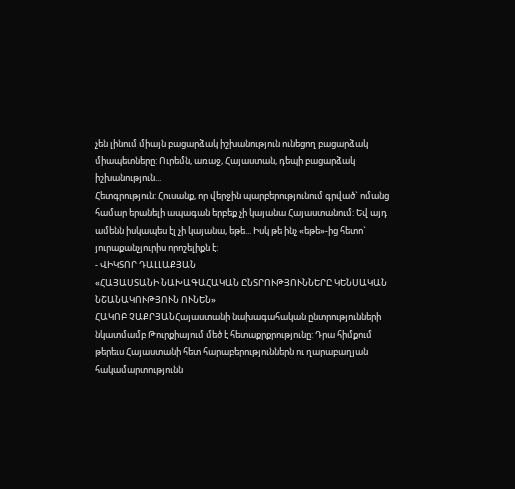չեն լինում միայն բացարձակ իշխանություն ունեցող բացարձակ միապետները: Ուրեմն, առաջ, Հայաստան, դեպի բացարձակ իշխանություն...
Հետգրություն: Հուսանք, որ վերջին պարբերությունում գրված` ոմանց համար երանելի ապագան երբեք չի կայանա Հայաստանում: Եվ այդ ամենն իսկապես էլ չի կայանա, եթե... Իսկ թե ինչ «եթե»-ից հետո` յուրաքանչյուրիս որոշելիքն է:
- ՎԻԿՏՈՐ ԴԱԼԼԱՔՅԱՆ
«ՀԱՅԱՍՏԱՆԻ ՆԱԽԱԳԱՀԱԿԱՆ ԸՆՏՐՈՒԹՅՈՒՆՆԵՐԸ ԿԵՆՍԱԿԱՆ ՆՇԱՆԱԿՈՒԹՅՈՒՆ ՈՒՆԵՆ»
ՀԱԿՈԲ ՉԱՔՐՅԱՆՀայաստանի նախագահական ընտրությունների նկատմամբ Թուրքիայում մեծ է հետաքրքրությունը: Դրա հիմքում թերեւս Հայաստանի հետ հարաբերություններն ու ղարաբաղյան հակամարտությունն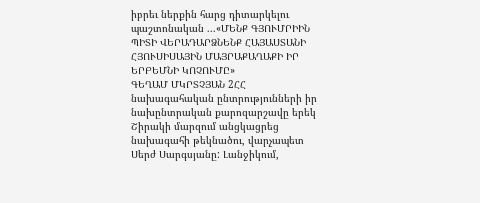իբրեւ ներքին հարց դիտարկելու պաշտոնական ...«ՄԵՆՔ ԳՅՈՒՄՐԻԻՆ ՊԻՏԻ ՎԵՐԱԴԱՐՁՆԵՆՔ ՀԱՅԱՍՏԱՆԻ ՀՅՈՒՍԻՍԱՅԻՆ ՄԱՅՐԱՔԱՂԱՔԻ ԻՐ ԵՐԲԵՄՆԻ ԿՈՉՈՒՄԸ»
ԳԵՂԱՄ ՄԿՐՏՉՅԱՆ 2ՀՀ նախագահական ընտրությունների իր նախընտրական քարոզարշավը երեկ Շիրակի մարզում անցկացրեց նախագահի թեկնածու, վարչապետ Սերժ Սարգսյանը: Լանջիկում,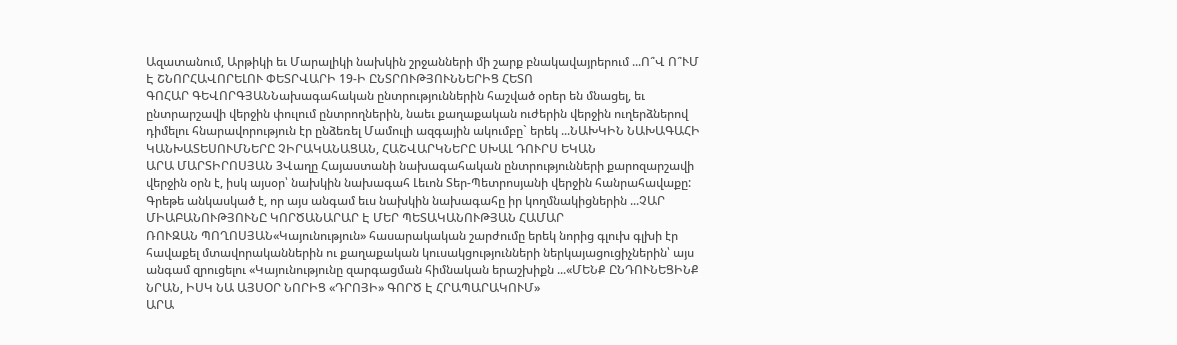Ազատանում, Արթիկի եւ Մարալիկի նախկին շրջանների մի շարք բնակավայրերում ...Ո՞Վ Ո՞ՒՄ Է ՇՆՈՐՀԱՎՈՐԵԼՈՒ ՓԵՏՐՎԱՐԻ 19-Ի ԸՆՏՐՈՒԹՅՈՒՆՆԵՐԻՑ ՀԵՏՈ
ԳՈՀԱՐ ԳԵՎՈՐԳՅԱՆՆախագահական ընտրություններին հաշված օրեր են մնացել, եւ ընտրարշավի վերջին փուլում ընտրողներին, նաեւ քաղաքական ուժերին վերջին ուղերձներով դիմելու հնարավորություն էր ընձեռել Մամուլի ազգային ակումբը` երեկ ...ՆԱԽԿԻՆ ՆԱԽԱԳԱՀԻ ԿԱՆԽԱՏԵՍՈՒՄՆԵՐԸ ՉԻՐԱԿԱՆԱՑԱՆ, ՀԱՇՎԱՐԿՆԵՐԸ ՍԽԱԼ ԴՈՒՐՍ ԵԿԱՆ
ԱՐԱ ՄԱՐՏԻՐՈՍՅԱՆ 3Վաղը Հայաստանի նախագահական ընտրությունների քարոզարշավի վերջին օրն է, իսկ այսօր՝ նախկին նախագահ Լեւոն Տեր-Պետրոսյանի վերջին հանրահավաքը: Գրեթե անկասկած է, որ այս անգամ եւս նախկին նախագահը իր կողմնակիցներին ...ՉԱՐ ՄԻԱԲԱՆՈՒԹՅՈՒՆԸ ԿՈՐԾԱՆԱՐԱՐ Է ՄԵՐ ՊԵՏԱԿԱՆՈՒԹՅԱՆ ՀԱՄԱՐ
ՌՈՒԶԱՆ ՊՈՂՈՍՅԱՆ«Կայունություն» հասարակական շարժումը երեկ նորից գլուխ գլխի էր հավաքել մտավորականներին ու քաղաքական կուսակցությունների ներկայացուցիչներին՝ այս անգամ զրուցելու «Կայունությունը զարգացման հիմնական երաշխիքն ...«ՄԵՆՔ ԸՆԴՈՒՆԵՑԻՆՔ ՆՐԱՆ, ԻՍԿ ՆԱ ԱՅՍՕՐ ՆՈՐԻՑ «ԴՐՈՅԻ» ԳՈՐԾ Է ՀՐԱՊԱՐԱԿՈՒՄ»
ԱՐԱ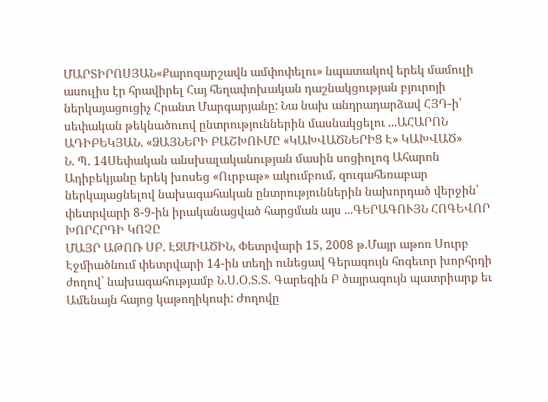ՄԱՐՏԻՐՈՍՅԱՆ«Քարոզարշավն ամփոփելու» նպատակով երեկ մամուլի ասուլիս էր հրավիրել Հայ հեղափոխական դաշնակցության բյուրոյի ներկայացուցիչ Հրանտ Մարգարյանը: Նա նախ անդրադարձավ ՀՅԴ-ի՝ սեփական թեկնածուով ընտրություններին մասնակցելու ...ԱՀԱՐՈՆ ԱԴԻԲԵԿՅԱՆ. «ՁԱՅՆԵՐԻ ԲԱՇԽՈՒՄԸ «ԿԱԽՎԱԾՆԵՐԻՑ Է» ԿԱԽՎԱԾ»
Ն. Պ. 14Սեփական անսխալականության մասին սոցիոլոգ Ահարոն Ադիբեկյանը երեկ խոսեց «Ուրբաթ» ակումբում, զուգահեռաբար ներկայացնելով նախագահական ընտրություններին նախորդած վերջին՝ փետրվարի 8-9-ին իրականացված հարցման այս ...ԳԵՐԱԳՈՒՅՆ ՀՈԳԵՎՈՐ ԽՈՐՀՐԴԻ ԿՈՉԸ
ՄԱՅՐ ԱԹՈՌ ՍԲ. ԷՋՄԻԱԾԻՆ, Փետրվարի 15, 2008 թ.Մայր աթոռ Սուրբ Էջմիածնում փետրվարի 14-ին տեղի ունեցավ Գերագույն հոգեւոր խորհրդի ժողով` նախագահությամբ Ն.Ս.Օ.Տ.Տ. Գարեգին Բ ծայրագույն պատրիարք եւ Ամենայն հայոց կաթողիկոսի: Ժողովը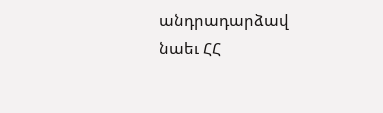անդրադարձավ նաեւ ՀՀ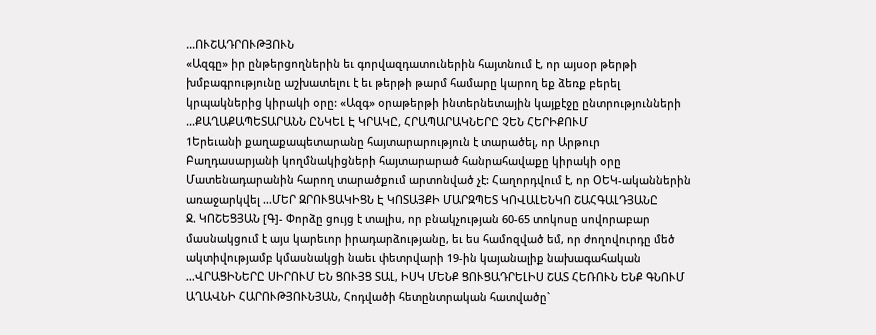...ՈՒՇԱԴՐՈՒԹՅՈՒՆ
«Ազգը» իր ընթերցողներին եւ գորվազդատուներին հայտնում է, որ այսօր թերթի խմբագրությունը աշխատելու է եւ թերթի թարմ համարը կարող եք ձեռք բերել կրպակներից կիրակի օրը: «Ազգ» օրաթերթի ինտերնետային կայքէջը ընտրությունների ...ՔԱՂԱՔԱՊԵՏԱՐԱՆՆ ԸՆԿԵԼ Է ԿՐԱԿԸ, ՀՐԱՊԱՐԱԿՆԵՐԸ ՉԵՆ ՀԵՐԻՔՈՒՄ
1Երեւանի քաղաքապետարանը հայտարարություն է տարածել, որ Արթուր Բաղդասարյանի կողմնակիցների հայտարարած հանրահավաքը կիրակի օրը Մատենադարանին հարող տարածքում արտոնված չէ: Հաղորդվում է, որ ՕԵԿ-ականներին առաջարկվել ...ՄԵՐ ԶՐՈՒՑԱԿԻՑՆ Է ԿՈՏԱՅՔԻ ՄԱՐԶՊԵՏ ԿՈՎԱԼԵՆԿՈ ՇԱՀԳԱԼԴՅԱՆԸ
Ջ. ԿՈՇԵՑՅԱՆ [Գ]- Փորձը ցույց է տալիս, որ բնակչության 60-65 տոկոսը սովորաբար մասնակցում է այս կարեւոր իրադարձությանը, եւ ես համոզված եմ, որ ժողովուրդը մեծ ակտիվությամբ կմասնակցի նաեւ փետրվարի 19-ին կայանալիք նախագահական ...ՎՐԱՑԻՆԵՐԸ ՍԻՐՈՒՄ ԵՆ ՑՈՒՅՑ ՏԱԼ, ԻՍԿ ՄԵՆՔ ՑՈՒՑԱԴՐԵԼԻՍ ՇԱՏ ՀԵՌՈՒՆ ԵՆՔ ԳՆՈՒՄ
ԱՂԱՎՆԻ ՀԱՐՈՒԹՅՈՒՆՅԱՆ, Հոդվածի հետընտրական հատվածը`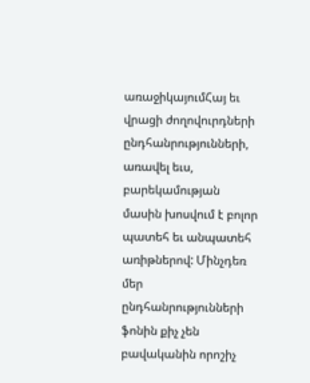առաջիկայումՀայ եւ վրացի ժողովուրդների ընդհանրությունների, առավել եւս, բարեկամության մասին խոսվում է բոլոր պատեհ եւ անպատեհ առիթներով: Մինչդեռ մեր ընդհանրությունների ֆոնին քիչ չեն բավականին որոշիչ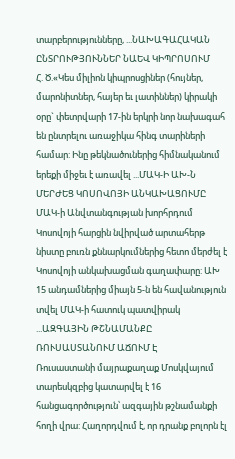տարբերությունները, ...ՆԱԽԱԳԱՀԱԿԱՆ ԸՆՏՐՈՒԹՅՈՒՆՆԵՐ ՆԱԵՎ ԿԻՊՐՈՍՈՒՄ
Հ. Ծ.«Կես միլիոն կիպրոսցիներ (հույներ, մարոնիտներ, հայեր եւ լատիններ) կիրակի օրը` փետրվարի 17-ին երկրի նոր նախագահ են ընտրելու առաջիկա հինգ տարիների համար: Ինը թեկնածուներից հիմնականում երեքի միջեւ է առավել ...ՄԱԿ-Ի ԱԽ-Ն ՄԵՐԺԵՑ ԿՈՍՈՎՈՅԻ ԱՆԿԱԽԱՑՈՒՄԸ
ՄԱԿ-ի Անվտանգության խորհրդում Կոսովոյի հարցին նվիրված արտահերթ նիստը բուռն քննարկումներից հետո մերժել է Կոսովոյի անկախացման գաղափարը: ԱԽ 15 անդամներից միայն 5-ն են հավանություն տվել ՄԱԿ-ի հատուկ պատվիրակ ...ԱԶԳԱՅԻՆ ԹՇՆԱՄԱՆՔԸ ՌՈՒՍԱՍՏԱՆՈՒՄ ԱՃՈՒՄ Է
Ռուսաստանի մայրաքաղաք Մոսկվայում տարեսկզբից կատարվել է 16 հանցագործություն՝ ազգային թշնամանքի հողի վրա: Հաղորդվում է, որ դրանք բոլորն էլ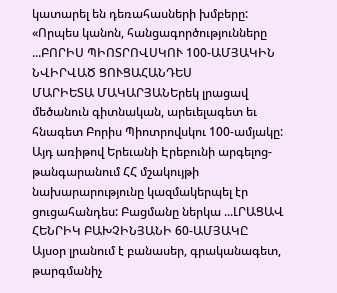կատարել են դեռահասների խմբերը: «Որպես կանոն, հանցագործությունները ...ԲՈՐԻՍ ՊԻՈՏՐՈՎՍԿՈՒ 100-ԱՄՅԱԿԻՆ ՆՎԻՐՎԱԾ ՑՈՒՑԱՀԱՆԴԵՍ
ՄԱՐԻԵՏԱ ՄԱԿԱՐՅԱՆԵրեկ լրացավ մեծանուն գիտնական, արեւելագետ եւ հնագետ Բորիս Պիոտրովսկու 100-ամյակը: Այդ առիթով Երեւանի Էրեբունի արգելոց-թանգարանում ՀՀ մշակույթի նախարարությունը կազմակերպել էր ցուցահանդես: Բացմանը ներկա ...ԼՐԱՑԱՎ ՀԵՆՐԻԿ ԲԱԽՉԻՆՅԱՆԻ 60-ԱՄՅԱԿԸ
Այսօր լրանում է բանասեր, գրականագետ, թարգմանիչ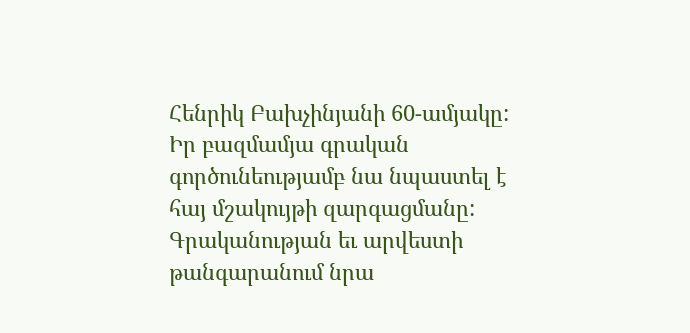Հենրիկ Բախչինյանի 60-ամյակը: Իր բազմամյա գրական գործունեությամբ նա նպաստել է հայ մշակույթի զարգացմանը: Գրականության եւ արվեստի թանգարանում նրա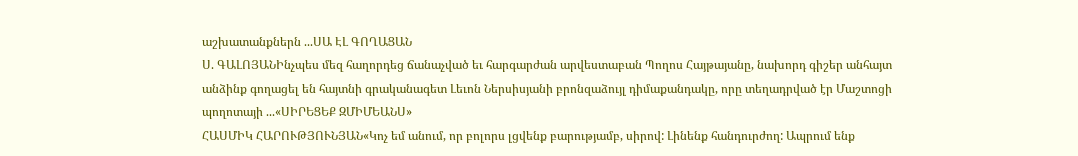աշխատանքներն ...ՍԱ ԷԼ ԳՈՂԱՑԱՆ
Ս. ԳԱԼՈՅԱՆԻնչպես մեզ հաղորդեց ճանաչված եւ հարգարժան արվեստաբան Պողոս Հայթայանը, նախորդ գիշեր անհայտ անձինք գողացել են հայտնի գրականագետ Լեւոն Ներսիսյանի բրոնզաձույլ դիմաքանդակը, որը տեղադրված էր Մաշտոցի պողոտայի ...«ՍԻՐԵՑԵՔ ԶՄԻՄԵԱՆՍ»
ՀԱՍՄԻԿ ՀԱՐՈՒԹՅՈՒՆՅԱՆ«Կոչ եմ անում, որ բոլորս լցվենք բարությամբ, սիրով: Լինենք հանդուրժող: Ապրում ենք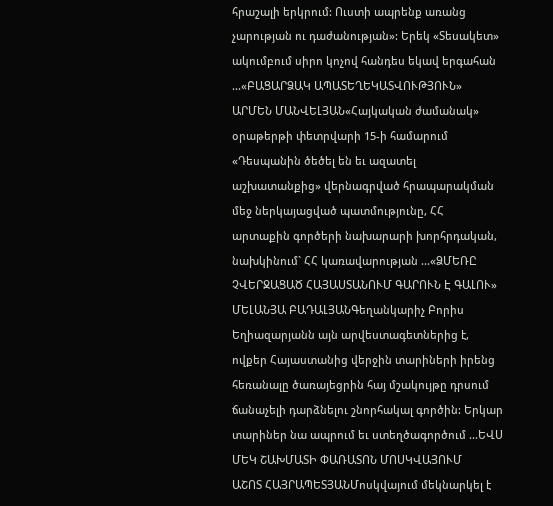հրաշալի երկրում: Ուստի ապրենք առանց չարության ու դաժանության»: Երեկ «Տեսակետ» ակումբում սիրո կոչով հանդես եկավ երգահան ...«ԲԱՑԱՐՁԱԿ ԱՊԱՏԵՂԵԿԱՏՎՈՒԹՅՈՒՆ»
ԱՐՄԵՆ ՄԱՆՎԵԼՅԱՆ«Հայկական ժամանակ» օրաթերթի փետրվարի 15-ի համարում «Դեսպանին ծեծել են եւ ազատել աշխատանքից» վերնագրված հրապարակման մեջ ներկայացված պատմությունը, ՀՀ արտաքին գործերի նախարարի խորհրդական, նախկինում` ՀՀ կառավարության ...«ՁՄԵՌԸ ՉՎԵՐՋԱՑԱԾ ՀԱՅԱՍՏԱՆՈՒՄ ԳԱՐՈՒՆ Է ԳԱԼՈՒ»
ՄԵԼԱՆՅԱ ԲԱԴԱԼՅԱՆԳեղանկարիչ Բորիս Եղիազարյանն այն արվեստագետներից է, ովքեր Հայաստանից վերջին տարիների իրենց հեռանալը ծառայեցրին հայ մշակույթը դրսում ճանաչելի դարձնելու շնորհակալ գործին: Երկար տարիներ նա ապրում եւ ստեղծագործում ...ԵՎՍ ՄԵԿ ՇԱԽՄԱՏԻ ՓԱՌԱՏՈՆ ՄՈՍԿՎԱՅՈՒՄ
ԱՇՈՏ ՀԱՅՐԱՊԵՏՅԱՆՄոսկվայում մեկնարկել է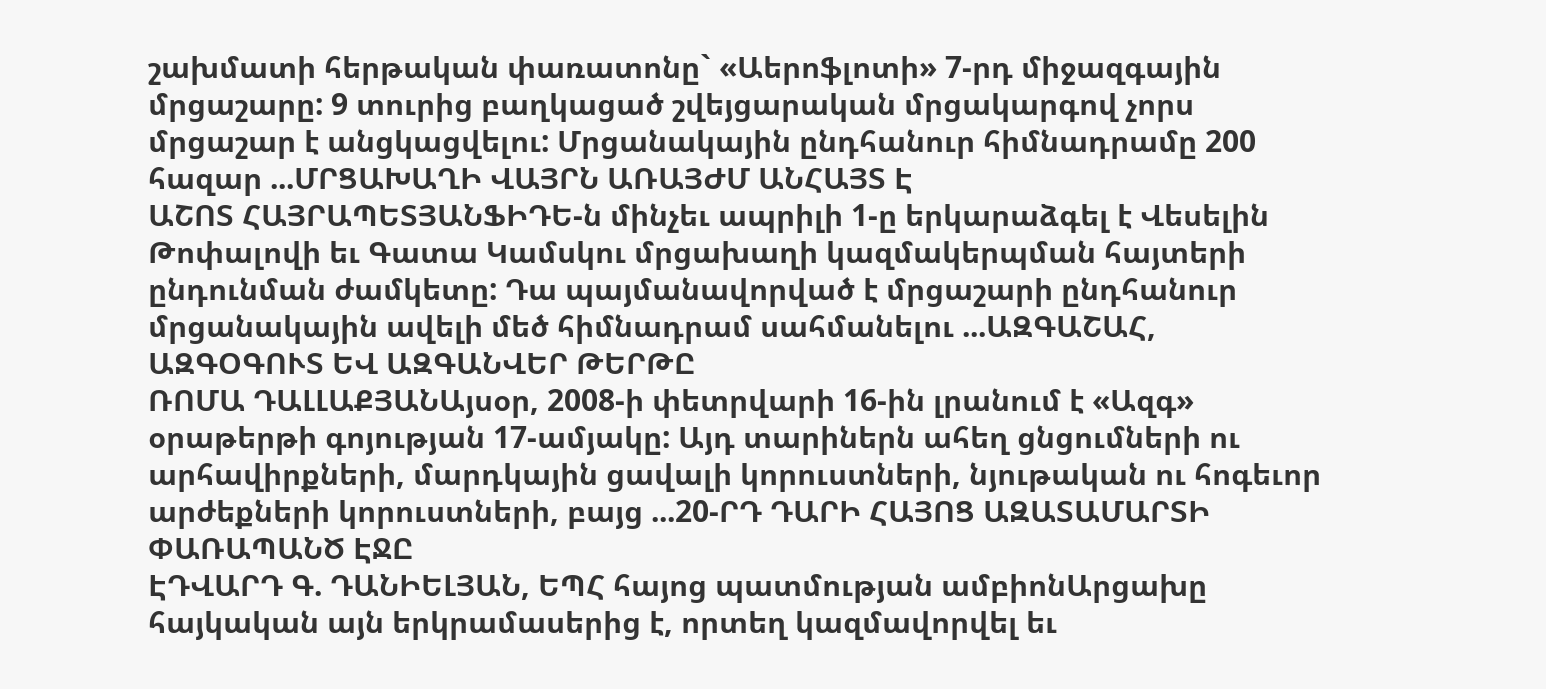շախմատի հերթական փառատոնը` «Աերոֆլոտի» 7-րդ միջազգային մրցաշարը: 9 տուրից բաղկացած շվեյցարական մրցակարգով չորս մրցաշար է անցկացվելու: Մրցանակային ընդհանուր հիմնադրամը 200 հազար ...ՄՐՑԱԽԱՂԻ ՎԱՅՐՆ ԱՌԱՅԺՄ ԱՆՀԱՅՏ Է
ԱՇՈՏ ՀԱՅՐԱՊԵՏՅԱՆՖԻԴԵ-ն մինչեւ ապրիլի 1-ը երկարաձգել է Վեսելին Թոփալովի եւ Գատա Կամսկու մրցախաղի կազմակերպման հայտերի ընդունման ժամկետը: Դա պայմանավորված է մրցաշարի ընդհանուր մրցանակային ավելի մեծ հիմնադրամ սահմանելու ...ԱԶԳԱՇԱՀ, ԱԶԳՕԳՈՒՏ ԵՎ ԱԶԳԱՆՎԵՐ ԹԵՐԹԸ
ՌՈՄԱ ԴԱԼԼԱՔՅԱՆԱյսօր, 2008-ի փետրվարի 16-ին լրանում է «Ազգ» օրաթերթի գոյության 17-ամյակը: Այդ տարիներն ահեղ ցնցումների ու արհավիրքների, մարդկային ցավալի կորուստների, նյութական ու հոգեւոր արժեքների կորուստների, բայց ...20-ՐԴ ԴԱՐԻ ՀԱՅՈՑ ԱԶԱՏԱՄԱՐՏԻ ՓԱՌԱՊԱՆԾ ԷՋԸ
ԷԴՎԱՐԴ Գ. ԴԱՆԻԵԼՅԱՆ, ԵՊՀ հայոց պատմության ամբիոնԱրցախը հայկական այն երկրամասերից է, որտեղ կազմավորվել եւ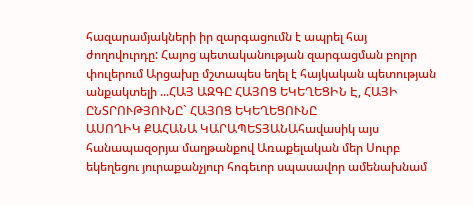հազարամյակների իր զարգացումն է ապրել հայ ժողովուրդը: Հայոց պետականության զարգացման բոլոր փուլերում Արցախը մշտապես եղել է հայկական պետության անքակտելի ...ՀԱՅ ԱԶԳԸ ՀԱՅՈՑ ԵԿԵՂԵՑԻՆ Է, ՀԱՅԻ ԸՆՏՐՈՒԹՅՈՒՆԸ` ՀԱՅՈՑ ԵԿԵՂԵՑՈՒՆԸ
ԱՍՈՂԻԿ ՔԱՀԱՆԱ ԿԱՐԱՊԵՏՅԱՆԱհավասիկ այս հանապազօրյա մաղթանքով Առաքելական մեր Սուրբ եկեղեցու յուրաքանչյուր հոգեւոր սպասավոր ամենախնամ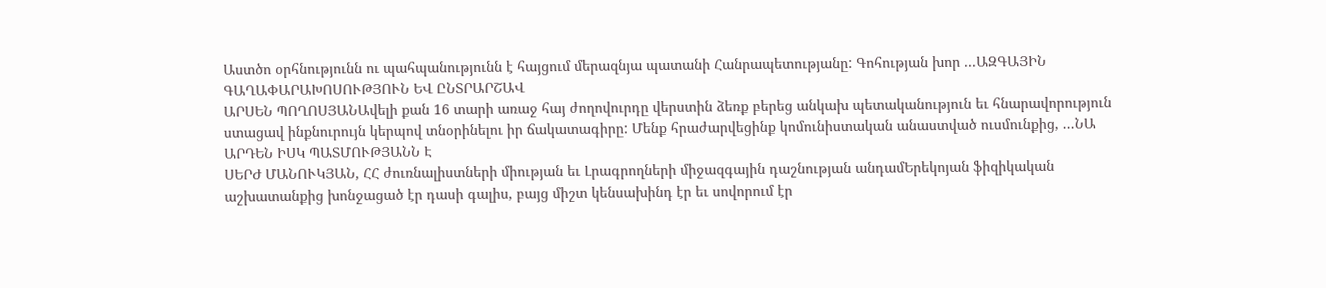Աստծո օրհնությունն ու պահպանությունն է հայցում մերազնյա պատանի Հանրապետությանը: Գոհության խոր ...ԱԶԳԱՅԻՆ ԳԱՂԱՓԱՐԱԽՈՍՈՒԹՅՈՒՆ ԵՎ ԸՆՏՐԱՐՇԱՎ
ԱՐՍԵՆ ՊՈՂՈՍՅԱՆԱվելի քան 16 տարի առաջ հայ ժողովուրդը վերստին ձեռք բերեց անկախ պետականություն եւ հնարավորություն ստացավ ինքնուրույն կերպով տնօրինելու իր ճակատագիրը: Մենք հրաժարվեցինք կոմունիստական անաստված ուսմունքից, ...ՆԱ ԱՐԴԵՆ ԻՍԿ ՊԱՏՄՈՒԹՅԱՆՆ Է
ՍԵՐԺ ՄԱՆՈՒԿՅԱՆ, ՀՀ ժուռնալիստների միության եւ Լրագրողների միջազգային դաշնության անդամԵրեկոյան ֆիզիկական աշխատանքից խոնջացած էր դասի գալիս, բայց միշտ կենսախինդ էր եւ սովորում էր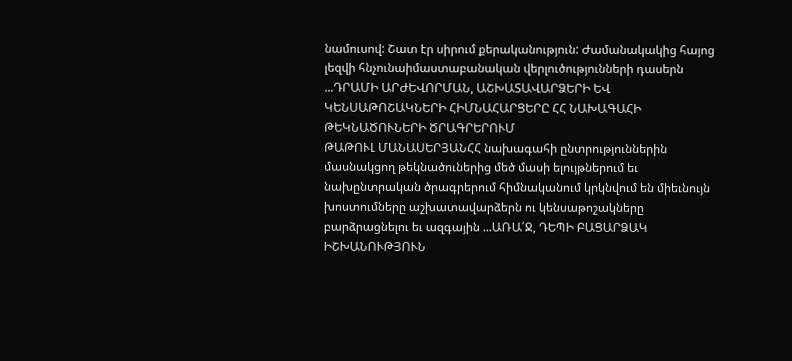նամուսով: Շատ էր սիրում քերականություն: Ժամանակակից հայոց լեզվի հնչունաիմաստաբանական վերլուծությունների դասերն ...ԴՐԱՄԻ ԱՐԺԵՎՈՐՄԱՆ, ԱՇԽԱՏԱՎԱՐՁԵՐԻ ԵՎ ԿԵՆՍԱԹՈՇԱԿՆԵՐԻ ՀԻՄՆԱՀԱՐՑԵՐԸ ՀՀ ՆԱԽԱԳԱՀԻ ԹԵԿՆԱԾՈՒՆԵՐԻ ԾՐԱԳՐԵՐՈՒՄ
ԹԱԹՈՒԼ ՄԱՆԱՍԵՐՅԱՆՀՀ նախագահի ընտրություններին մասնակցող թեկնածուներից մեծ մասի ելույթներում եւ նախընտրական ծրագրերում հիմնականում կրկնվում են միեւնույն խոստումները աշխատավարձերն ու կենսաթոշակները բարձրացնելու եւ ազգային ...ԱՌԱ՛Ջ, ԴԵՊԻ ԲԱՑԱՐՁԱԿ ԻՇԽԱՆՈՒԹՅՈՒՆ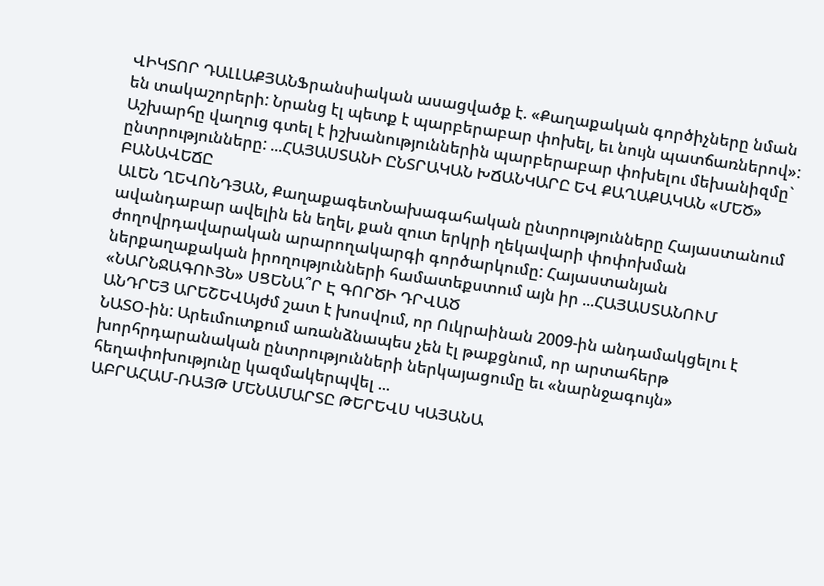ՎԻԿՏՈՐ ԴԱԼԼԱՔՅԱՆՖրանսիական ասացվածք է. «Քաղաքական գործիչները նման են տակաշորերի: Նրանց էլ պետք է պարբերաբար փոխել, եւ նույն պատճառներով»: Աշխարհը վաղուց գտել է իշխանություններին պարբերաբար փոխելու մեխանիզմը` ընտրությունները: ...ՀԱՅԱՍՏԱՆԻ ԸՆՏՐԱԿԱՆ ԽՃԱՆԿԱՐԸ ԵՎ ՔԱՂԱՔԱԿԱՆ «ՄԵԾ» ԲԱՆԱՎԵՃԸ
ԱԼԵՆ ՂԵՎՈՆԴՅԱՆ, ՔաղաքագետՆախագահական ընտրությունները Հայաստանում ավանդաբար ավելին են եղել, քան զուտ երկրի ղեկավարի փոփոխման ժողովրդավարական արարողակարգի գործարկումը: Հայաստանյան ներքաղաքական իրողությունների համատեքստում այն իր ...ՀԱՅԱՍՏԱՆՈՒՄ «ՆԱՐՆՋԱԳՈՒՅՆ» ՍՑԵՆԱ՞Ր Է ԳՈՐԾԻ ԴՐՎԱԾ
ԱՆԴՐԵՅ ԱՐԵՇԵՎԱյժմ շատ է խոսվում, որ Ուկրաինան 2009-ին անդամակցելու է ՆԱՏՕ-ին: Արեւմուտքում առանձնապես չեն էլ թաքցնում, որ արտահերթ խորհրդարանական ընտրությունների ներկայացումը եւ «նարնջագույն» հեղափոխությունը կազմակերպվել ...
ԱԲՐԱՀԱՄ-ՌԱՅԹ ՄԵՆԱՄԱՐՏԸ ԹԵՐԵՎՍ ԿԱՅԱՆԱ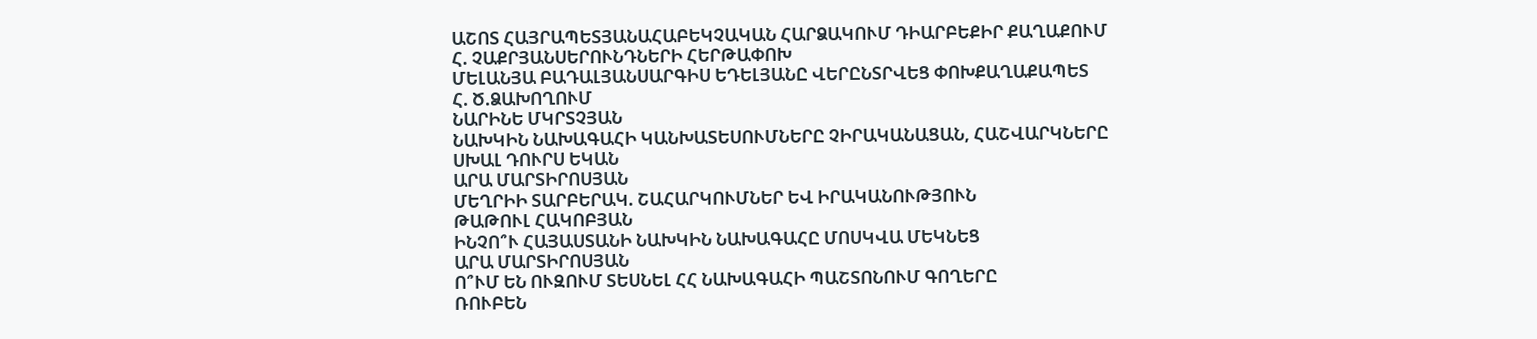ԱՇՈՏ ՀԱՅՐԱՊԵՏՅԱՆԱՀԱԲԵԿՉԱԿԱՆ ՀԱՐՁԱԿՈՒՄ ԴԻԱՐԲԵՔԻՐ ՔԱՂԱՔՈՒՄ
Հ. ՉԱՔՐՅԱՆՍԵՐՈՒՆԴՆԵՐԻ ՀԵՐԹԱՓՈԽ
ՄԵԼԱՆՅԱ ԲԱԴԱԼՅԱՆՍԱՐԳԻՍ ԵԴԵԼՅԱՆԸ ՎԵՐԸՆՏՐՎԵՑ ՓՈԽՔԱՂԱՔԱՊԵՏ
Հ. Ծ.ՁԱԽՈՂՈՒՄ
ՆԱՐԻՆԵ ՄԿՐՏՉՅԱՆ
ՆԱԽԿԻՆ ՆԱԽԱԳԱՀԻ ԿԱՆԽԱՏԵՍՈՒՄՆԵՐԸ ՉԻՐԱԿԱՆԱՑԱՆ, ՀԱՇՎԱՐԿՆԵՐԸ ՍԽԱԼ ԴՈՒՐՍ ԵԿԱՆ
ԱՐԱ ՄԱՐՏԻՐՈՍՅԱՆ
ՄԵՂՐԻԻ ՏԱՐԲԵՐԱԿ. ՇԱՀԱՐԿՈՒՄՆԵՐ ԵՎ ԻՐԱԿԱՆՈՒԹՅՈՒՆ
ԹԱԹՈՒԼ ՀԱԿՈԲՅԱՆ
ԻՆՉՈ՞Ւ ՀԱՅԱՍՏԱՆԻ ՆԱԽԿԻՆ ՆԱԽԱԳԱՀԸ ՄՈՍԿՎԱ ՄԵԿՆԵՑ
ԱՐԱ ՄԱՐՏԻՐՈՍՅԱՆ
Ո՞ՒՄ ԵՆ ՈՒԶՈՒՄ ՏԵՍՆԵԼ ՀՀ ՆԱԽԱԳԱՀԻ ՊԱՇՏՈՆՈՒՄ ԳՈՂԵՐԸ
ՌՈՒԲԵՆ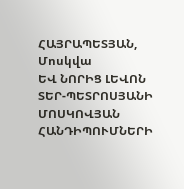ՀԱՅՐԱՊԵՏՅԱՆ, Մոսկվա
ԵՎ ՆՈՐԻՑ ԼԵՎՈՆ ՏԵՐ-ՊԵՏՐՈՍՅԱՆԻ ՄՈՍԿՈՎՅԱՆ ՀԱՆԴԻՊՈՒՄՆԵՐԻ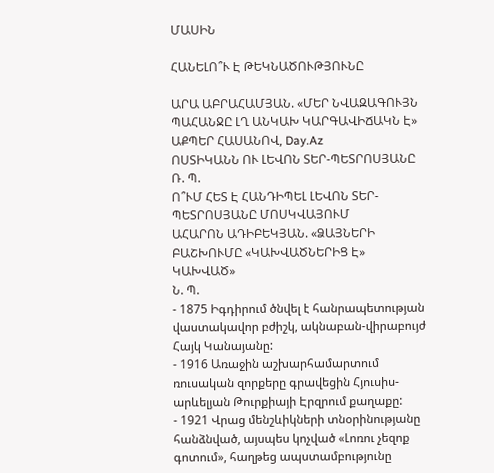ՄԱՍԻՆ

ՀԱՆԵԼՈ՞Ւ Է ԹԵԿՆԱԾՈՒԹՅՈՒՆԸ

ԱՐԱ ԱԲՐԱՀԱՄՅԱՆ. «ՄԵՐ ՆՎԱԶԱԳՈՒՅՆ ՊԱՀԱՆՋԸ ԼՂ ԱՆԿԱԽ ԿԱՐԳԱՎԻՃԱԿՆ Է»
ԱՔՊԵՐ ՀԱՍԱՆՈՎ, Day.Az
ՈՍՏԻԿԱՆՆ ՈՒ ԼԵՎՈՆ ՏԵՐ-ՊԵՏՐՈՍՅԱՆԸ
Ռ. Պ.
Ո՞ՒՄ ՀԵՏ Է ՀԱՆԴԻՊԵԼ ԼԵՎՈՆ ՏԵՐ-ՊԵՏՐՈՍՅԱՆԸ ՄՈՍԿՎԱՅՈՒՄ
ԱՀԱՐՈՆ ԱԴԻԲԵԿՅԱՆ. «ՁԱՅՆԵՐԻ ԲԱՇԽՈՒՄԸ «ԿԱԽՎԱԾՆԵՐԻՑ Է» ԿԱԽՎԱԾ»
Ն. Պ.
- 1875 Իգդիրում ծնվել է հանրապետության վաստակավոր բժիշկ, ակնաբան-վիրաբույժ Հայկ Կանայանը:
- 1916 Առաջին աշխարհամարտում ռուսական զորքերը գրավեցին Հյուսիս-արևելյան Թուրքիայի Էրզրում քաղաքը:
- 1921 Վրաց մենշևիկների տնօրինությանը հանձնված, այսպես կոչված «Լոռու չեզոք գոտում», հաղթեց ապստամբությունը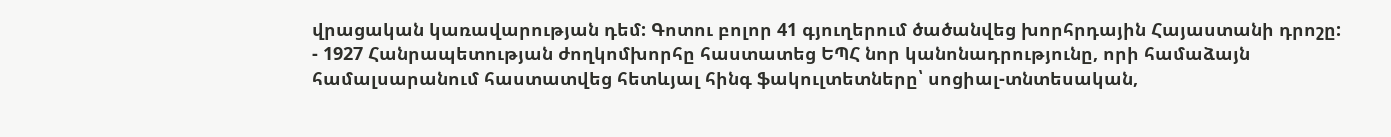վրացական կառավարության դեմ: Գոտու բոլոր 41 գյուղերում ծածանվեց խորհրդային Հայաստանի դրոշը:
- 1927 Հանրապետության ժողկոմխորհը հաստատեց ԵՊՀ նոր կանոնադրությունը, որի համաձայն համալսարանում հաստատվեց հետևյալ հինգ ֆակուլտետները՝ սոցիալ-տնտեսական,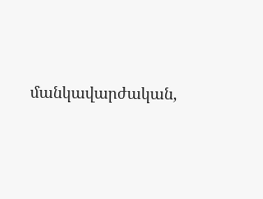մանկավարժական,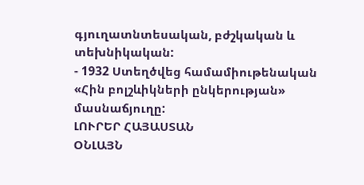գյուղատնտեսական, բժշկական և տեխնիկական:
- 1932 Ստեղծվեց համամիութենական «Հին բոլշևիկների ընկերության» մասնաճյուղը:
ԼՈՒՐԵՐ ՀԱՅԱՍՏԱՆ
ՕՆԼԱՅՆ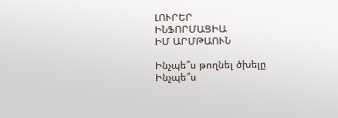ԼՈՒՐԵՐ
ԻՆՖՈՐՄԱՑԻԱ
ԻՄ ԱՐՄԹԱՈՒՆ

Ինչպե՞ս թողնել ծխելը
Ինչպե՞ս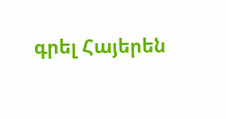գրել Հայերեն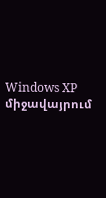Windows XP միջավայրում